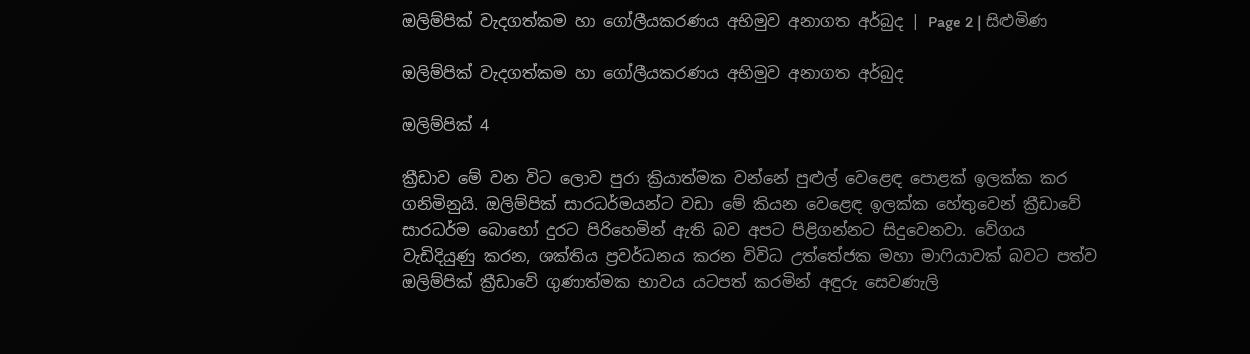ඔලිම්පික් වැදගත්කම හා ගෝලීයකරණය අභිමුව අනාගත අර්බුද | Page 2 | සිළුමිණ

ඔලිම්පික් වැදගත්කම හා ගෝලීයකරණය අභිමුව අනාගත අර්බුද

ඔලිම්පික් 4

ක්‍රීඩාව මේ වන විට ලොව පුරා ක්‍රියාත්මක වන්නේ පුළුල් වෙළෙඳ පොළක් ඉලක්ක කර ගනිමිනුයි. ඔලිම්පික් සාරධර්මයන්ට වඩා මේ කියන වෙළෙඳ ඉලක්ක හේතුවෙන් ක්‍රීඩාවේ සාරධර්ම බොහෝ දුරට පිරිහෙමින් ඇති බව අපට පිළිගන්නට සිදුවෙනවා. වේගය වැඩිදියුණු කරන, ශක්තිය ප්‍රවර්ධනය කරන විවිධ උත්තේජක මහා මාෆියාවක් බවට පත්ව ඔලිම්පික් ක්‍රීඩාවේ ගුණාත්මක භාවය යටපත් කරමින් අඳුරු සෙවණැලි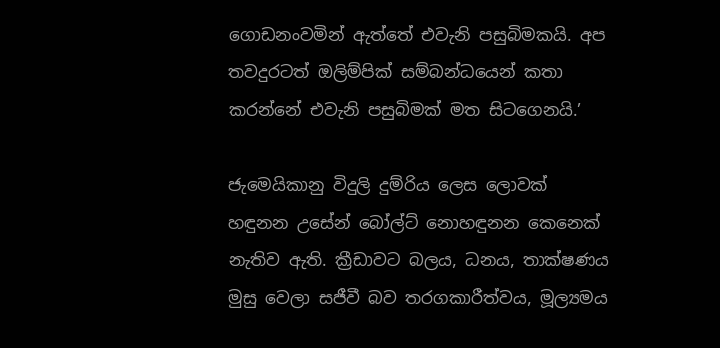ගොඩනංවමින් ඇත්තේ එවැනි පසුබිමකයි. අප තවදුරටත් ඔලිම්පික් සම්බන්ධයෙන් කතා කරන්නේ එවැනි පසුබිමක් මත සිටගෙනයි.’

ජැමෙයිකානු විදුලි දුම්රිය ලෙස ලොවක් හඳුනන උසේන් බෝල්ට් නොහඳුනන කෙනෙක් නැතිව ඇති. ක්‍රීඩාවට බලය, ධනය, තාක්ෂණය මුසු වෙලා සජීවී බව තරගකාරීත්වය, මූල්‍යමය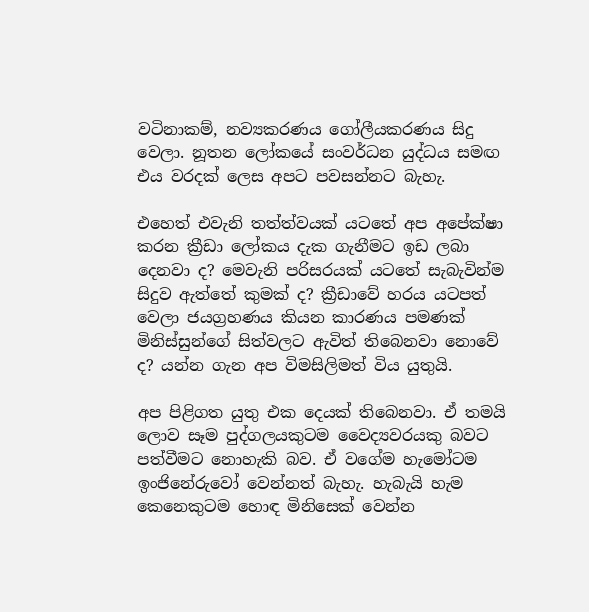වටිනාකම්, නව්‍යකරණය ගෝලීයකරණය සිදු වෙලා. නූතන ලෝකයේ සංවර්ධන යුද්ධය සමඟ එය වරදක් ලෙස අපට පවසන්නට බැහැ.

එහෙත් එවැනි තත්ත්වයක් යටතේ අප අපේක්ෂා කරන ක්‍රීඩා ලෝකය දැක ගැනීමට ඉඩ ලබා දෙනවා ද? මෙවැනි පරිසරයක් යටතේ සැබැවින්ම සිදුව ඇත්තේ කුමක් ද? ක්‍රීඩාවේ හරය යටපත් වෙලා ජයග්‍රහණය කියන කාරණය පමණක් මිනිස්සුන්ගේ සිත්වලට ඇවිත් තිබෙනවා නොවේ ද? යන්න ගැන අප විමසිලිමත් විය යුතුයි.

අප පිළිගත යුතු එක දෙයක් තිබෙනවා. ඒ තමයි ලොව සෑම පුද්ගලයකුටම වෛද්‍යවරයකු බවට පත්වීමට නොහැකි බව. ඒ වගේම හැමෝටම ඉංජිනේරුවෝ වෙන්නත් බැහැ. හැබැයි හැම කෙනෙකුටම හොඳ මිනිසෙක් වෙන්න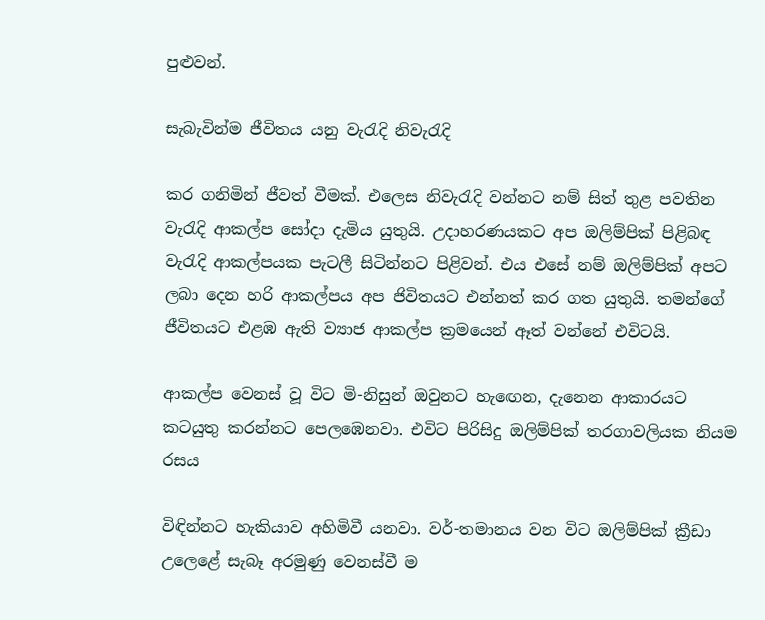පුළුවන්.

සැබැවින්ම ජීවිතය යනු වැරැදි නිවැරැදි

කර ගනිමින් ජීවත් වීමක්. එලෙස නිවැරැදි වන්නට නම් සිත් තුළ පවතින වැරැදි ආකල්ප සෝදා දැමිය යුතුයි. උදාහරණයකට අප ඔලිම්පික් පිළිබඳ වැරැදි ආකල්පයක පැටලී සිටින්නට පිළිවන්. එය එසේ නම් ඔලිම්පික් අපට ලබා දෙන හරි ආකල්පය අප ජිවිතයට එන්නත් කර ගත යුතුයි. තමන්ගේ ජීවිතයට එළඹ ඇති ව්‍යාජ ආකල්ප ක්‍රමයෙන් ඈත් වන්නේ එවිටයි.

ආකල්ප වෙනස් වූ විට මි-නිසුන් ඔවුනට හැඟෙන, දැනෙන ආකාරයට කටයුතු කරන්නට පෙලඹෙනවා. එවිට පිරිසිදු ඔලිම්පික් තරගාවලියක නියම රසය

විඳින්නට හැකියාව අහිමිවී යනවා. වර්-තමානය වන විට ඔලිම්පික් ක්‍රීඩා උලෙළේ සැබෑ අරමුණු වෙනස්වී ම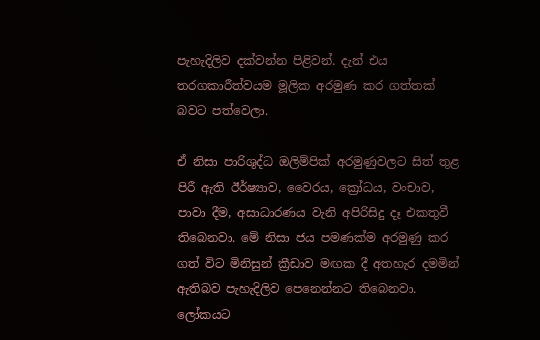පැහැදිලිව දක්වන්න පිළිවන්. දැන් එය තරගකාරීත්වයම මූලික අරමුණ කර ගත්තක් බවට පත්වෙලා.

ඒ නිසා පාරිශුද්ධ ඔලිම්පික් අරමුණුවලට සිත් තුළ පිරී ඇති ඊර්ෂ්‍යාව, වෛරය, ක්‍රෝධය, වංචාව, පාවා දීම, අසාධාරණය වැනි අපිරිසිදු දෑ එකතුවී තිබෙනවා. මේ නිසා ජය පමණක්ම අරමුණු කර ගත් විට මිනිසුන් ක්‍රීඩාව මඟක දී අතහැර දමමින් ඇතිබව පැහැදිලිව පෙනෙන්නට තිබෙනවා. ලෝකයට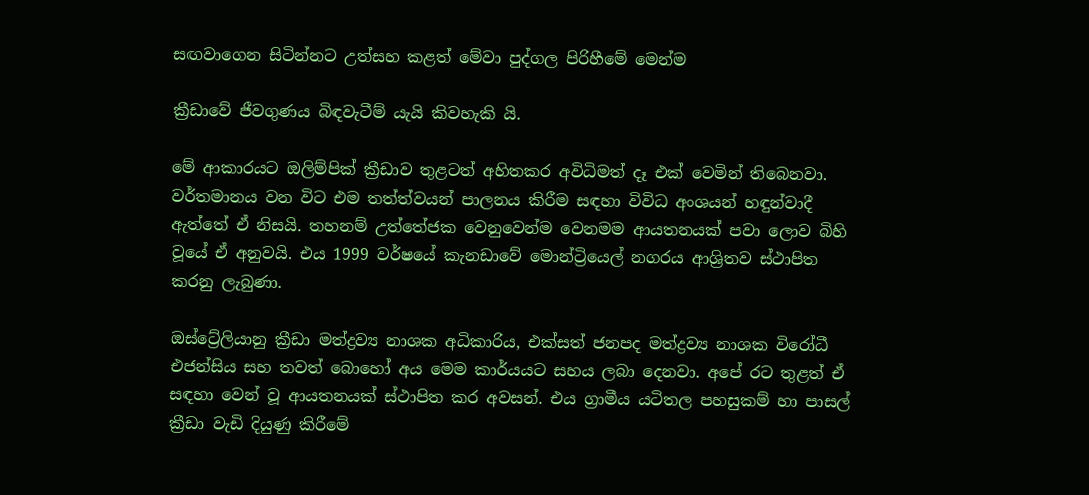සඟවාගෙන සිටින්නට උත්සහ කළත් මේවා පුද්ගල පිරිහීමේ මෙන්ම

ක්‍රීඩාවේ ජීවගුණය බිඳවැටීම් යැයි කිවහැකි යි.

මේ ආකාරයට ඔලිම්පික් ක්‍රීඩාව තුළටත් අහිතකර අවිධිමත් දෑ එක් වෙමින් තිබෙනවා. වර්තමානය වන විට එම තත්ත්වයන් පාලනය කිරීම සඳහා විවිධ අංශයන් හඳුන්වාදී ඇත්තේ ඒ නිසයි. තහනම් උත්තේජක වෙනුවෙන්ම වෙනමම ආයතනයක් පවා ලොව බිහි වූයේ ඒ අනුවයි. එය 1999 වර්ෂයේ කැනඩාවේ මොන්ට්‍රියෙල් නගරය ආශ්‍රිතව ස්ථාපිත කරනු ලැබුණා.

ඔස්ට්‍රේලියානු ක්‍රීඩා මත්ද්‍රව්‍ය නාශක අධිකාරිය, එක්සත් ජනපද මත්ද්‍රව්‍ය නාශක විරෝධී එජන්සිය සහ තවත් බොහෝ අය මෙම කාර්යයට සහය ලබා දෙනවා. අපේ රට තුළත් ඒ සඳහා වෙන් වූ ආයතනයක් ස්ථාපිත කර අවසන්. එය ග්‍රාමීය යටිතල පහසුකම් හා පාසල් ක්‍රීඩා වැඩි දියුණු කිරීමේ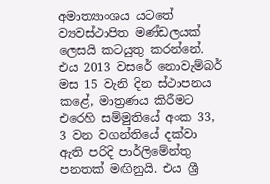අමාත්‍යාංශය යටතේ ව්‍යවස්ථාපිත මණ්ඩලයක් ලෙසයි කටයුතු කරන්නේ. එය 2013 වසරේ නොවැම්බර් මස 15 වැනි දින ස්ථාපනය කළේ, මාත්‍රණය කිරීමට එරෙහි සම්මුතියේ අංක 33, 3 වන වගන්තියේ දක්වා ඇති පරිදි පාර්ලිමේන්තු පනතක් මඟිනුයි. එය ශ්‍රී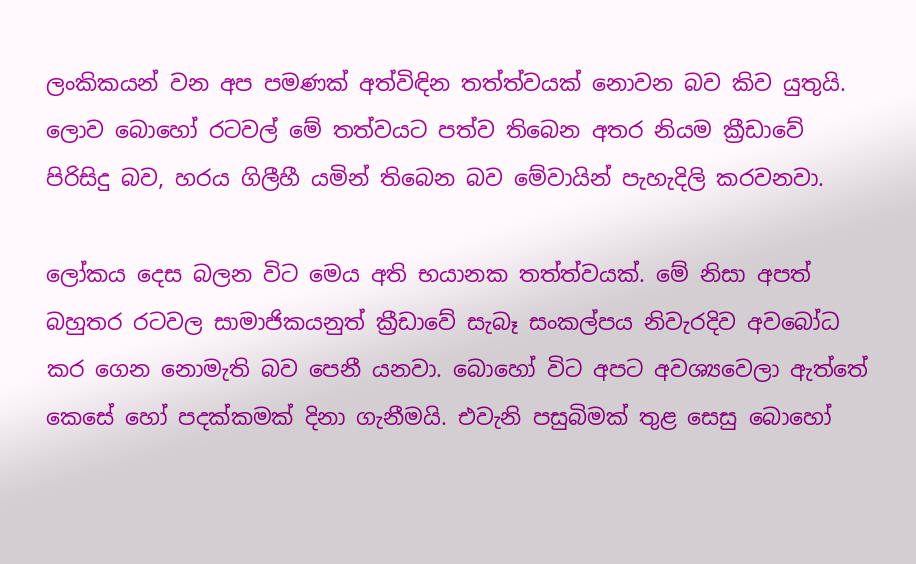ලංකිකයන් වන අප පමණක් අත්විඳින තත්ත්වයක් නොවන බව කිව යුතුයි. ලොව බොහෝ රටවල් මේ තත්වයට පත්ව තිබෙන අතර නියම ක්‍රීඩාවේ පිරිසිදු බව, හරය ගිලීහී යමින් තිබෙන බව මේවායින් පැහැදිලි කරවනවා.

ලෝකය දෙස බලන විට මෙය අති භයානක තත්ත්වයක්. මේ නිසා අපත් බහුතර රටවල සාමාජිකයනුත් ක්‍රීඩාවේ සැබෑ සංකල්පය නිවැරදිව අවබෝධ කර ගෙන නොමැති බව පෙනී යනවා. බොහෝ විට අපට අවශ්‍යවෙලා ඇත්තේ කෙසේ හෝ පදක්කමක් දිනා ගැනීමයි. එවැනි පසුබිමක් තුළ සෙසු බොහෝ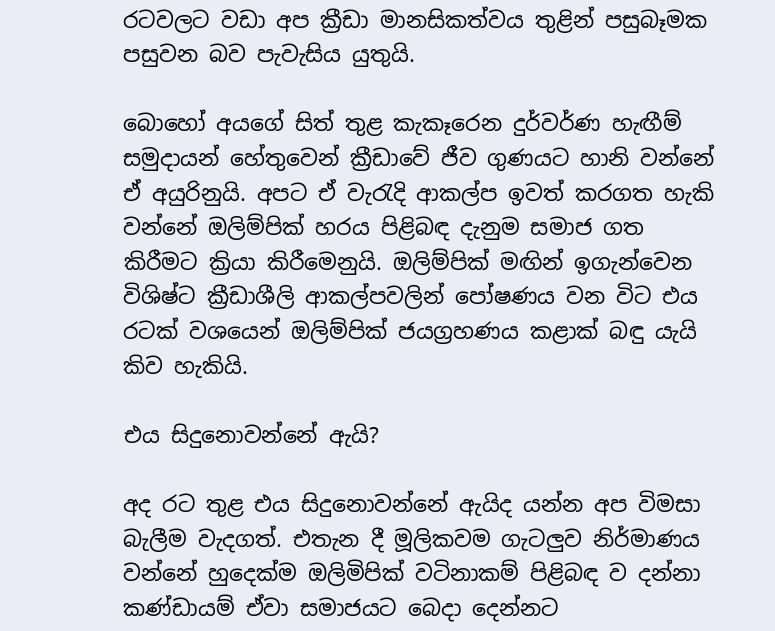රටවලට වඩා අප ක්‍රීඩා මානසිකත්වය තුළින් පසුබෑමක පසුවන බව පැවැසිය යුතුයි.

බොහෝ අයගේ සිත් තුළ කැකෑරෙන දුර්වර්ණ හැඟීම් සමුදායන් හේතුවෙන් ක්‍රීඩාවේ ජීව ගුණයට හානි වන්නේ ඒ අයුරිනුයි. අපට ඒ වැරැදි ආකල්ප ඉවත් කරගත හැකි වන්නේ ඔලිම්පික් හරය පිළිබඳ දැනුම සමාජ ගත කිරීමට ක්‍රියා කිරීමෙනුයි. ඔලිම්පික් මඟින් ඉගැන්වෙන විශිෂ්ට ක්‍රීඩාශීලි ආකල්පවලින් පෝෂණය වන විට එය රටක් වශයෙන් ඔලිම්පික් ජයග්‍රහණය කළාක් බඳු යැයි කිව හැකියි.

එය සිදුනොවන්නේ ඇයි?

අද රට තුළ එය සිදුනොවන්නේ ඇයිද යන්න අප විමසා බැලීම වැදගත්. එතැන දී මූලිකවම ගැටලුව නිර්මාණය වන්නේ හුදෙක්ම ඔලිමිපික් වටිනාකම් පිළිබඳ ව දන්නා කණ්ඩායම් ඒවා සමාජයට බෙදා දෙන්නට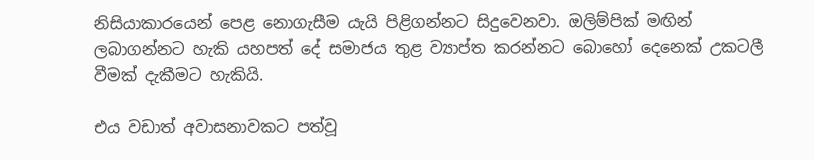නිසියාකාරයෙන් පෙළ නොගැසීම යැයි පිළිගන්නට සිදුවෙනවා. ඔලිම්පික් මඟින් ලබාගන්නට හැකි යහපත් දේ සමාජය තුළ ව්‍යාප්ත කරන්නට බොහෝ දෙනෙක් උකටලී වීමක් දැකීමට හැකියි.

එය වඩාත් අවාසනාවකට පත්වූ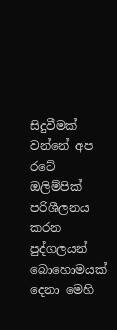සිදුවීමක් වන්නේ අප රටේ ඔලිම්පික් පරිශීලනය කරන පුද්ගලයන් බොහොමයක් දෙනා මෙහි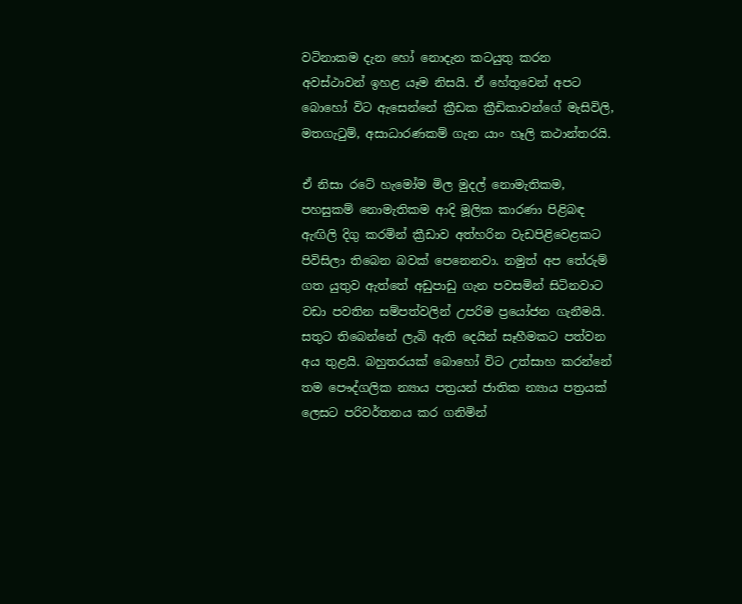වටිනාකම දැන හෝ නොදැන කටයුතු කරන අවස්ථාවන් ඉහළ යෑම නිසයි. ඒ හේතුවෙන් අපට බොහෝ විට ඇසෙන්නේ ක්‍රීඩක ක්‍රීඩිකාවන්ගේ මැසිවිලි, මතගැටුම්, අසාධාරණකම් ගැන යාං හෑලි කථාන්තරයි.

ඒ නිසා රටේ හැමෝම මිල මුදල් නොමැතිකම, පහසුකම් නොමැතිකම ආදි මූලික කාරණා පිළිබඳ ඇඟිලි දිගු කරමින් ක්‍රීඩාව අත්හරින වැඩපිළිවෙළකට පිවිසිලා තිබෙන බවක් පෙනෙනවා. නමුත් අප තේරුම් ගත යුතුව ඇත්තේ අඩුපාඩු ගැන පවසමින් සිටිනවාට වඩා පවතින සම්පත්වලින් උපරිම ප්‍රයෝජන ගැනීමයි. සතුට තිබෙන්නේ ලැබි ඇති දෙයින් සෑහීමකට පත්වන අය තුළයි. බහුතරයක් බොහෝ විට උත්සාහ කරන්නේ තම පෞද්ගලික න්‍යාය පත්‍රයන් ජාතික න්‍යාය පත්‍රයක් ලෙසට පරිවර්තනය කර ගනිමින්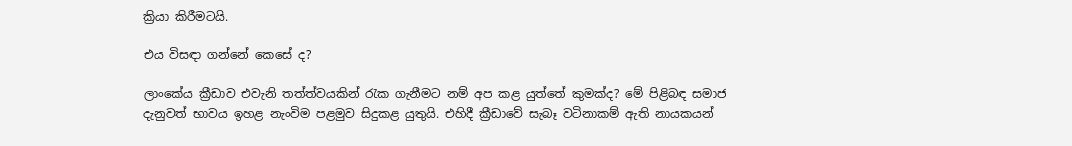ක්‍රියා කිරීමටයි.

එය විසඳා ගන්නේ කෙසේ ද?

ලාංකේය ක්‍රීඩාව එවැනි තත්ත්වයකින් රැක ගැනීමට නම් අප කළ යුත්තේ කුමක්ද? මේ පිළිබඳ සමාජ දැනුවත් භාවය ඉහළ නැංවිම පළමුව සිදුකළ යුතුයි. එහිදී ක්‍රීඩාවේ සැබෑ වටිනාකම් ඇති නායකයන්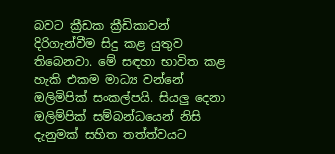බවට ක්‍රීඩක ක්‍රීඩිකාවන් දිරිගැන්වීම සිදු කළ යුතුව තිබෙනවා. මේ සඳහා භාවිත කළ හැකි එකම මාධ්‍ය වන්නේ ඔලිමිපික් සංකල්පයි. සියලු දෙනා ඔලිම්පික් සම්බන්ධයෙන් නිසි දැනුමක් සහිත තත්ත්වයට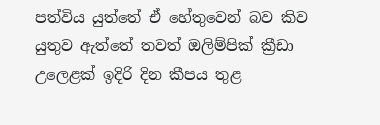පත්විය යුත්තේ ඒ හේතුවෙන් බව කිව යුතුව ඇත්තේ තවත් ඔලිම්පික් ක්‍රීඩා උලෙළක් ඉදිරි දින කීපය තුළ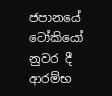ජපානයේ ටෝකියෝ නුවර දී ආරම්භ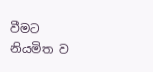වීමට නියමිත ව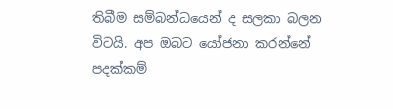තිබීම සම්බන්ධයෙන් ද සලකා බලන විටයි. අප ඔබට යෝජනා කරන්නේ පදක්කම්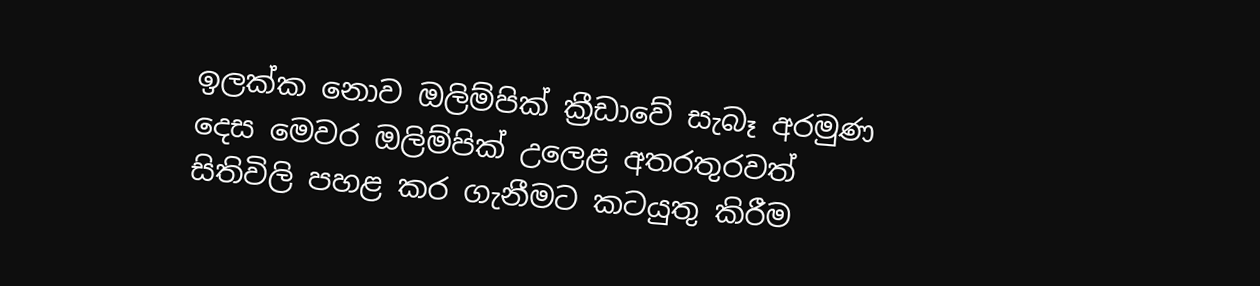ඉලක්ක නොව ඔලිම්පික් ක්‍රීඩාවේ සැබෑ අරමුණ දෙස මෙවර ඔලිම්පික් උලෙළ අතරතුරවත් සිතිවිලි පහළ කර ගැනීමට කටයුතු කිරීම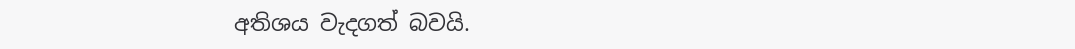අතිශය වැදගත් බවයි.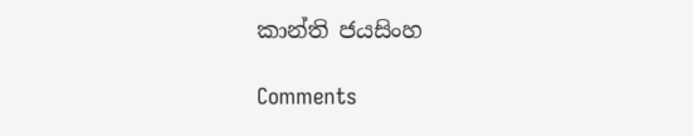කාන්ති ජයසිංහ

Comments